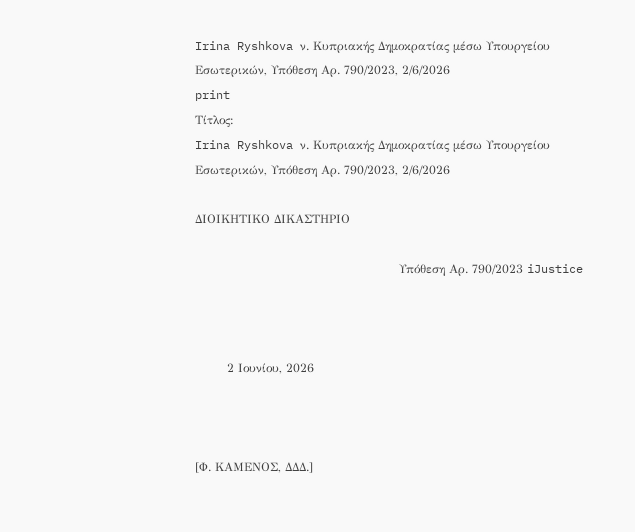Irina Ryshkova ν. Κυπριακής Δημοκρατίας μέσω Υπουργείου Εσωτερικών, Υπόθεση Αρ. 790/2023, 2/6/2026
print
Τίτλος:
Irina Ryshkova ν. Κυπριακής Δημοκρατίας μέσω Υπουργείου Εσωτερικών, Υπόθεση Αρ. 790/2023, 2/6/2026

ΔΙΟΙΚΗΤΙΚΟ ΔΙΚΑΣΤΗΡΙΟ

                                                   Υπόθεση Αρ. 790/2023 iJustice



        2 Ιουνίου, 2026



[Φ. ΚΑΜΕΝΟΣ, ΔΔΔ.]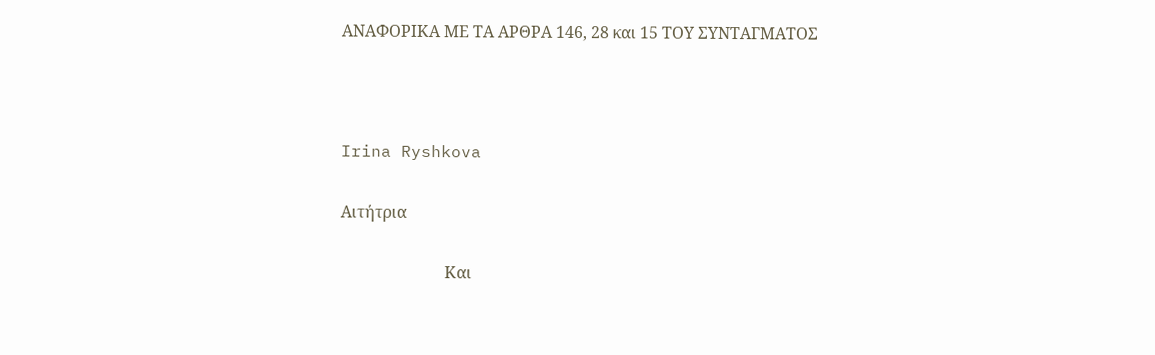ΑΝΑΦOΡΙΚΑ ΜΕ ΤA ΑΡΘΡA 146, 28 και 15 ΤΟΥ ΣΥΝΤΑΓΜΑΤΟΣ



Irina Ryshkova

Αιτήτρια

                          Και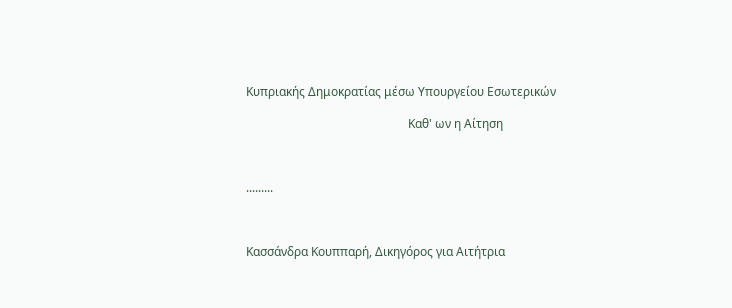Κυπριακής Δημοκρατίας μέσω Υπουργείου Εσωτερικών

                                                      Καθ' ων η Αίτηση



.........



Κασσάνδρα Κουππαρή, Δικηγόρος για Αιτήτρια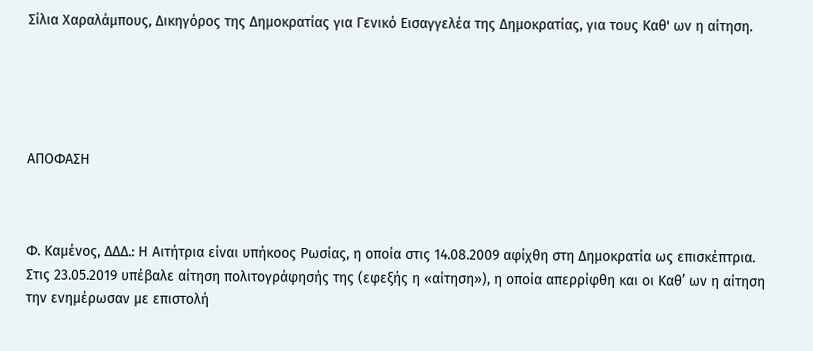Σίλια Χαραλάμπους, Δικηγόρος της Δημοκρατίας για Γενικό Εισαγγελέα της Δημοκρατίας, για τους Καθ' ων η αίτηση.





ΑΠΟΦΑΣΗ



Φ. Καμένος, ΔΔΔ.: Η Αιτήτρια είναι υπήκοος Ρωσίας, η οποία στις 14.08.2009 αφίχθη στη Δημοκρατία ως επισκέπτρια. Στις 23.05.2019 υπέβαλε αίτηση πολιτογράφησής της (εφεξής η «αίτηση»), η οποία απερρίφθη και οι Καθ’ ων η αίτηση την ενημέρωσαν με επιστολή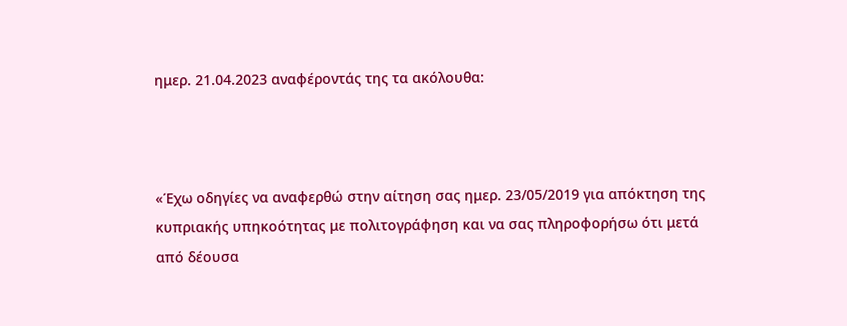ημερ. 21.04.2023 αναφέροντάς της τα ακόλουθα:



«Έχω οδηγίες να αναφερθώ στην αίτηση σας ημερ. 23/05/2019 για απόκτηση της κυπριακής υπηκοότητας με πολιτογράφηση και να σας πληροφορήσω ότι μετά από δέουσα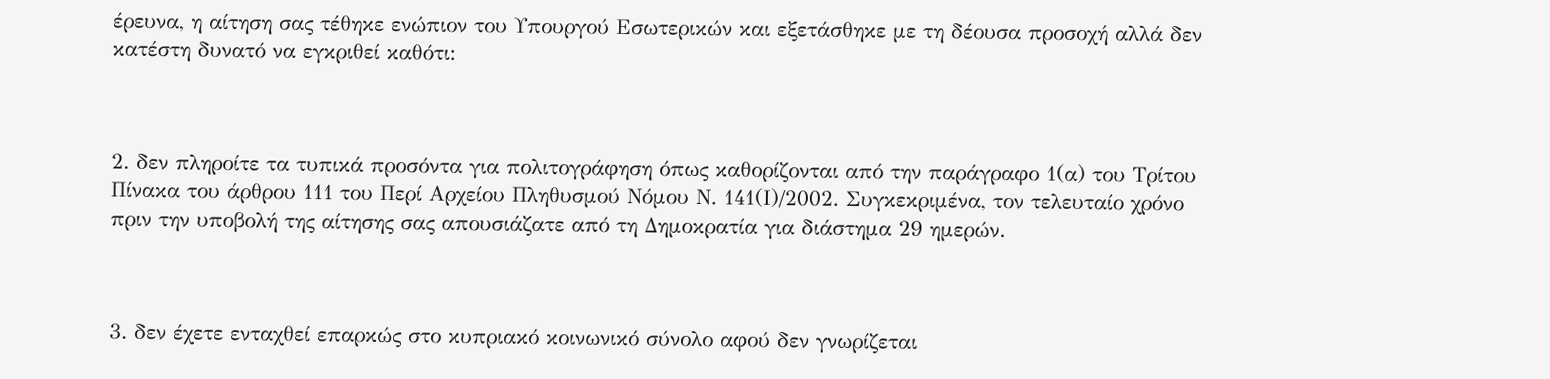έρευνα, η αίτηση σας τέθηκε ενώπιον του Υπουργού Εσωτερικών και εξετάσθηκε με τη δέουσα προσοχή αλλά δεν κατέστη δυνατό να εγκριθεί καθότι:



2. δεν πληροίτε τα τυπικά προσόντα για πολιτογράφηση όπως καθορίζονται από την παράγραφο 1(α) του Τρίτου Πίνακα του άρθρου 111 του Περί Αρχείου Πληθυσμού Νόμου Ν. 141(Ι)/2002. Συγκεκριμένα, τον τελευταίο χρόνο πριν την υποβολή της αίτησης σας απουσιάζατε από τη Δημοκρατία για διάστημα 29 ημερών.



3. δεν έχετε ενταχθεί επαρκώς στο κυπριακό κοινωνικό σύνολο αφού δεν γνωρίζεται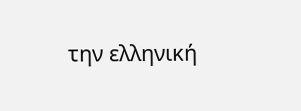την ελληνική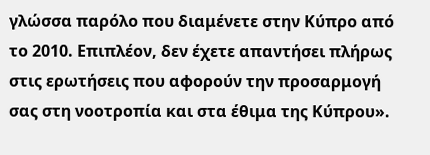γλώσσα παρόλο που διαμένετε στην Κύπρο από το 2010. Επιπλέον, δεν έχετε απαντήσει πλήρως στις ερωτήσεις που αφορούν την προσαρμογή σας στη νοοτροπία και στα έθιμα της Κύπρου».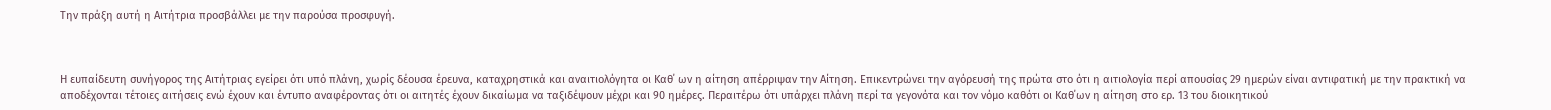Την πράξη αυτή η Αιτήτρια προσβάλλει με την παρούσα προσφυγή.



Η ευπαίδευτη συνήγορος της Αιτήτριας εγείρει ότι υπό πλάνη, χωρίς δέουσα έρευνα, καταχρηστικά και αναιτιολόγητα οι Καθ΄ ων η αίτηση απέρριψαν την Αίτηση. Επικεντρώνει την αγόρευσή της πρώτα στο ότι η αιτιολογία περί απουσίας 29 ημερών είναι αντιφατική με την πρακτική να αποδέχονται τέτοιες αιτήσεις ενώ έχουν και έντυπο αναφέροντας ότι οι αιτητές έχουν δικαίωμα να ταξιδέψουν μέχρι και 90 ημέρες. Περαιτέρω ότι υπάρχει πλάνη περί τα γεγονότα και τον νόμο καθότι οι Καθ΄ων η αίτηση στο ερ. 13 του διοικητικού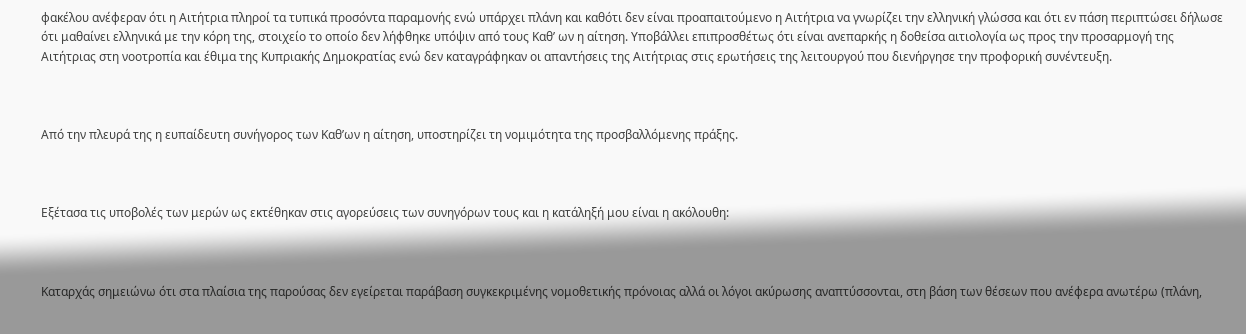φακέλου ανέφεραν ότι η Αιτήτρια πληροί τα τυπικά προσόντα παραμονής ενώ υπάρχει πλάνη και καθότι δεν είναι προαπαιτούμενο η Αιτήτρια να γνωρίζει την ελληνική γλώσσα και ότι εν πάση περιπτώσει δήλωσε ότι μαθαίνει ελληνικά με την κόρη της, στοιχείο το οποίο δεν λήφθηκε υπόψιν από τους Καθ’ ων η αίτηση. Υποβάλλει επιπροσθέτως ότι είναι ανεπαρκής η δοθείσα αιτιολογία ως προς την προσαρμογή της Αιτήτριας στη νοοτροπία και έθιμα της Κυπριακής Δημοκρατίας ενώ δεν καταγράφηκαν οι απαντήσεις της Αιτήτριας στις ερωτήσεις της λειτουργού που διενήργησε την προφορική συνέντευξη.



Από την πλευρά της η ευπαίδευτη συνήγορος των Καθ’ων η αίτηση, υποστηρίζει τη νομιμότητα της προσβαλλόμενης πράξης.



Εξέτασα τις υποβολές των μερών ως εκτέθηκαν στις αγορεύσεις των συνηγόρων τους και η κατάληξή μου είναι η ακόλουθη:



Καταρχάς σημειώνω ότι στα πλαίσια της παρούσας δεν εγείρεται παράβαση συγκεκριμένης νομοθετικής πρόνοιας αλλά οι λόγοι ακύρωσης αναπτύσσονται, στη βάση των θέσεων που ανέφερα ανωτέρω (πλάνη,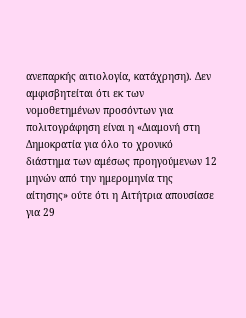ανεπαρκής αιτιολογία, κατάχρηση). Δεν αμφισβητείται ότι εκ των νομοθετημένων προσόντων για πολιτογράφηση είναι η «Διαμονή στη Δημοκρατία για όλο το χρονικό διάστημα των αμέσως προηγούμενων 12 μηνών από την ημερομηνία της αίτησης» ούτε ότι η Αιτήτρια απουσίασε για 29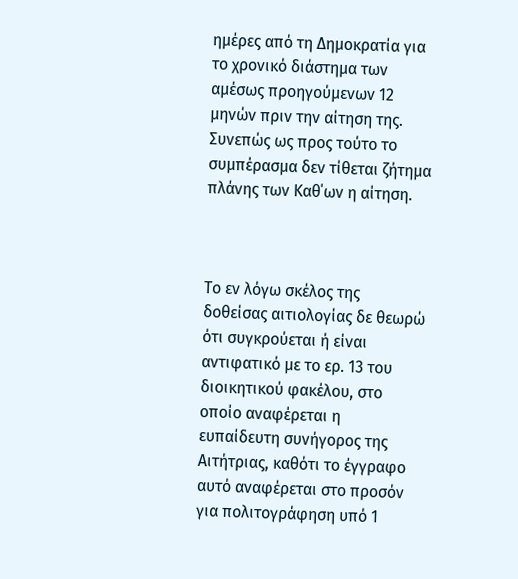ημέρες από τη Δημοκρατία για το χρονικό διάστημα των αμέσως προηγούμενων 12 μηνών πριν την αίτηση της. Συνεπώς ως προς τούτο το συμπέρασμα δεν τίθεται ζήτημα πλάνης των Καθ΄ων η αίτηση.



Το εν λόγω σκέλος της δοθείσας αιτιολογίας δε θεωρώ ότι συγκρούεται ή είναι αντιφατικό με το ερ. 13 του διοικητικού φακέλου, στο οποίο αναφέρεται η ευπαίδευτη συνήγορος της Αιτήτριας, καθότι το έγγραφο αυτό αναφέρεται στο προσόν για πολιτογράφηση υπό 1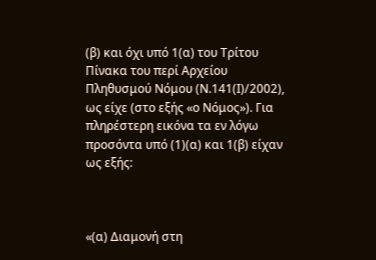(β) και όχι υπό 1(α) του Τρίτου Πίνακα του περί Αρχείου Πληθυσμού Νόμου (Ν.141(Ι)/2002), ως είχε (στο εξής «ο Νόμος»). Για πληρέστερη εικόνα τα εν λόγω προσόντα υπό (1)(α) και 1(β) είχαν ως εξής:



«(α) Διαμονή στη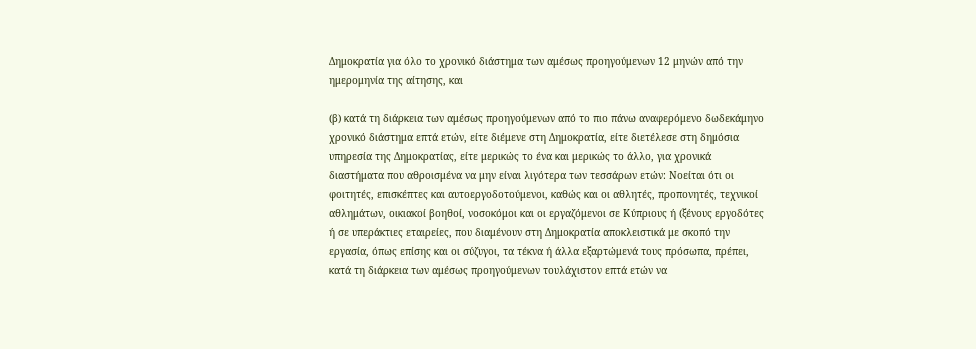Δημοκρατία για όλο το χρονικό διάστημα των αμέσως προηγούμενων 12 μηνών από την ημερομηνία της αίτησης, και

(β) κατά τη διάρκεια των αμέσως προηγούμενων από το πιο πάνω αναφερόμενο δωδεκάμηνο χρονικό διάστημα επτά ετών, είτε διέμενε στη Δημοκρατία, είτε διετέλεσε στη δημόσια υπηρεσία της Δημοκρατίας, είτε μερικώς το ένα και μερικώς το άλλο, για χρονικά διαστήματα που αθροισμένα να μην είναι λιγότερα των τεσσάρων ετών: Νοείται ότι οι φοιτητές, επισκέπτες και αυτοεργοδοτούμενοι, καθώς και οι αθλητές, προπονητές, τεχνικοί αθλημάτων, οικιακοί βοηθοί, νοσοκόμοι και οι εργαζόμενοι σε Κύπριους ή (ξένους εργοδότες ή σε υπεράκτιες εταιρείες, που διαμένουν στη Δημοκρατία αποκλειστικά με σκοπό την εργασία, όπως επίσης και οι σύζυγοι, τα τέκνα ή άλλα εξαρτώμενά τους πρόσωπα, πρέπει, κατά τη διάρκεια των αμέσως προηγούμενων τουλάχιστον επτά ετών να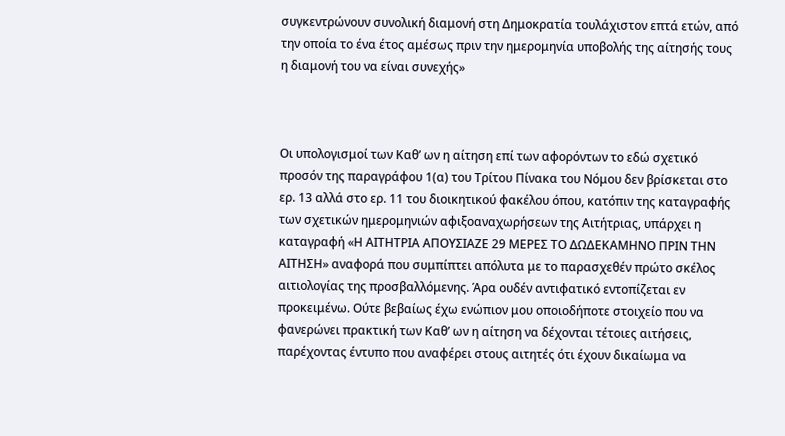συγκεντρώνουν συνολική διαμονή στη Δημοκρατία τουλάχιστον επτά ετών, από την οποία το ένα έτος αμέσως πριν την ημερομηνία υποβολής της αίτησής τους η διαμονή του να είναι συνεχής»



Οι υπολογισμοί των Καθ’ ων η αίτηση επί των αφορόντων το εδώ σχετικό προσόν της παραγράφου 1(α) του Τρίτου Πίνακα του Νόμου δεν βρίσκεται στο ερ. 13 αλλά στο ερ. 11 του διοικητικού φακέλου όπου, κατόπιν της καταγραφής των σχετικών ημερομηνιών αφιξοαναχωρήσεων της Αιτήτριας, υπάρχει η καταγραφή «Η ΑΙΤΗΤΡΙΑ ΑΠΟΥΣΙΑΖΕ 29 ΜΕΡΕΣ ΤΟ ΔΩΔΕΚΑΜΗΝΟ ΠΡΙΝ ΤΗΝ ΑΙΤΗΣΗ» αναφορά που συμπίπτει απόλυτα με το παρασχεθέν πρώτο σκέλος αιτιολογίας της προσβαλλόμενης. Άρα ουδέν αντιφατικό εντοπίζεται εν προκειμένω. Ούτε βεβαίως έχω ενώπιον μου οποιοδήποτε στοιχείο που να φανερώνει πρακτική των Καθ’ ων η αίτηση να δέχονται τέτοιες αιτήσεις, παρέχοντας έντυπο που αναφέρει στους αιτητές ότι έχουν δικαίωμα να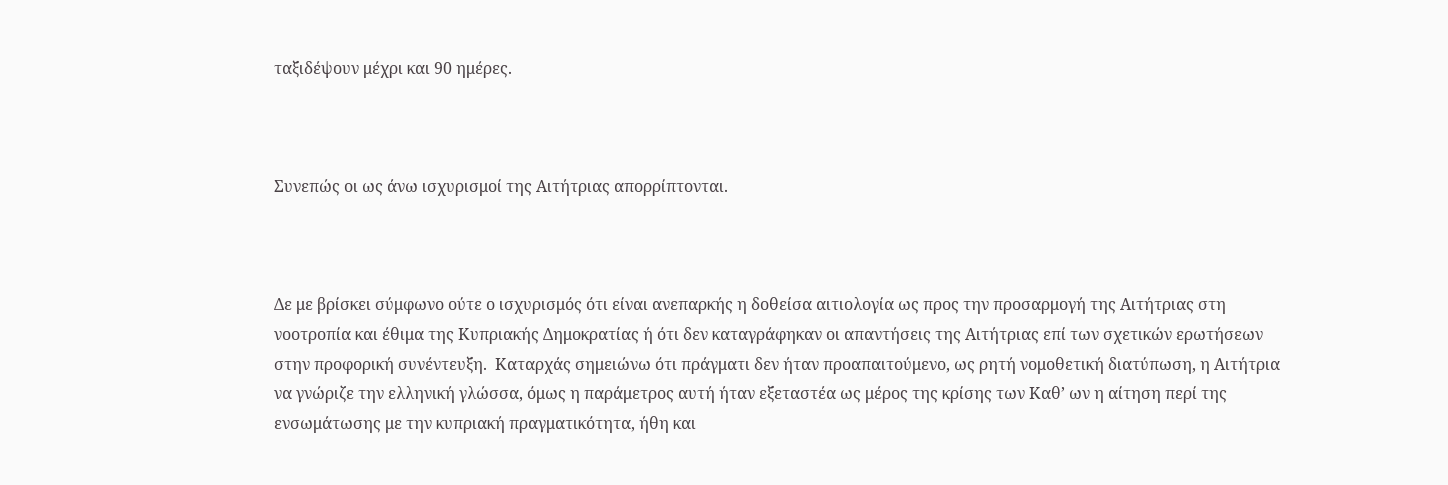ταξιδέψουν μέχρι και 90 ημέρες.



Συνεπώς οι ως άνω ισχυρισμοί της Αιτήτριας απορρίπτονται.



Δε με βρίσκει σύμφωνο ούτε ο ισχυρισμός ότι είναι ανεπαρκής η δοθείσα αιτιολογία ως προς την προσαρμογή της Αιτήτριας στη νοοτροπία και έθιμα της Κυπριακής Δημοκρατίας ή ότι δεν καταγράφηκαν οι απαντήσεις της Αιτήτριας επί των σχετικών ερωτήσεων στην προφορική συνέντευξη.  Καταρχάς σημειώνω ότι πράγματι δεν ήταν προαπαιτούμενο, ως ρητή νομοθετική διατύπωση, η Αιτήτρια να γνώριζε την ελληνική γλώσσα, όμως η παράμετρος αυτή ήταν εξεταστέα ως μέρος της κρίσης των Καθ’ ων η αίτηση περί της ενσωμάτωσης με την κυπριακή πραγματικότητα, ήθη και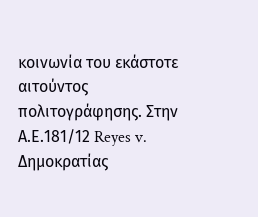κοινωνία του εκάστοτε αιτούντος πολιτογράφησης. Στην Α.Ε.181/12 Reyes v. Δημοκρατίας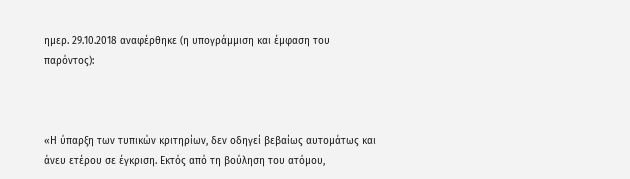ημερ. 29.10.2018 αναφέρθηκε (η υπογράμμιση και έμφαση του παρόντος):



«Η ύπαρξη των τυπικών κριτηρίων, δεν οδηγεί βεβαίως αυτομάτως και άνευ ετέρου σε έγκριση. Εκτός από τη βούληση του ατόμου,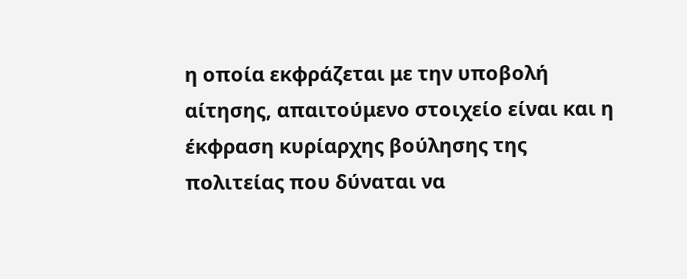η οποία εκφράζεται με την υποβολή αίτησης, απαιτούμενο στοιχείο είναι και η έκφραση κυρίαρχης βούλησης της πολιτείας που δύναται να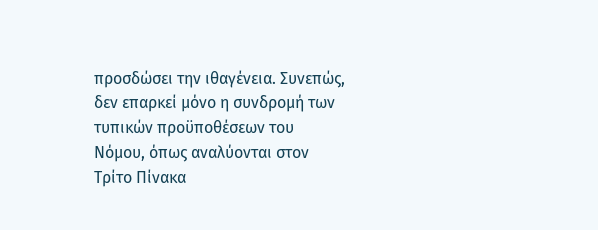προσδώσει την ιθαγένεια. Συνεπώς, δεν επαρκεί μόνο η συνδρομή των τυπικών προϋποθέσεων του Νόμου, όπως αναλύονται στον Τρίτο Πίνακα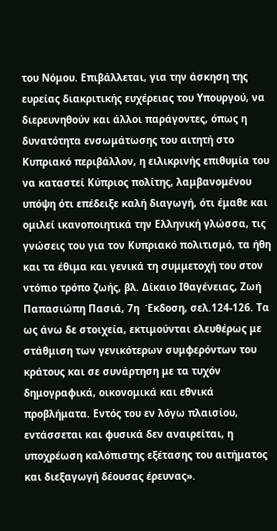του Νόμου. Επιβάλλεται, για την άσκηση της ευρείας διακριτικής ευχέρειας του Υπουργού, να διερευνηθούν και άλλοι παράγοντες, όπως η δυνατότητα ενσωμάτωσης του αιτητή στο Κυπριακό περιβάλλον, η ειλικρινής επιθυμία του να καταστεί Κύπριος πολίτης, λαμβανομένου υπόψη ότι επέδειξε καλή διαγωγή, ότι έμαθε και ομιλεί ικανοποιητικά την Ελληνική γλώσσα, τις γνώσεις του για τον Κυπριακό πολιτισμό, τα ήθη και τα έθιμα και γενικά τη συμμετοχή του στον ντόπιο τρόπο ζωής, βλ. Δίκαιο Ιθαγένειας, Ζωή Παπασιώπη Πασιά, 7η  Έκδοση, σελ.124-126. Τα ως άνω δε στοιχεία, εκτιμούνται ελευθέρως με στάθμιση των γενικότερων συμφερόντων του κράτους και σε συνάρτηση με τα τυχόν δημογραφικά, οικονομικά και εθνικά προβλήματα. Εντός του εν λόγω πλαισίου, εντάσσεται και φυσικά δεν αναιρείται, η υποχρέωση καλόπιστης εξέτασης του αιτήματος και διεξαγωγή δέουσας έρευνας».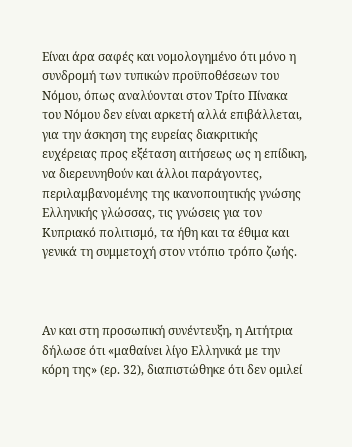Είναι άρα σαφές και νομολογημένο ότι μόνο η συνδρομή των τυπικών προϋποθέσεων του Νόμου, όπως αναλύονται στον Τρίτο Πίνακα του Νόμου δεν είναι αρκετή αλλά επιβάλλεται, για την άσκηση της ευρείας διακριτικής ευχέρειας προς εξέταση αιτήσεως ως η επίδικη, να διερευνηθούν και άλλοι παράγοντες, περιλαμβανομένης της ικανοποιητικής γνώσης Ελληνικής γλώσσας, τις γνώσεις για τον Κυπριακό πολιτισμό, τα ήθη και τα έθιμα και γενικά τη συμμετοχή στον ντόπιο τρόπο ζωής.



Αν και στη προσωπική συνέντευξη, η Αιτήτρια δήλωσε ότι «μαθαίνει λίγο Ελληνικά με την κόρη της» (ερ. 32), διαπιστώθηκε ότι δεν ομιλεί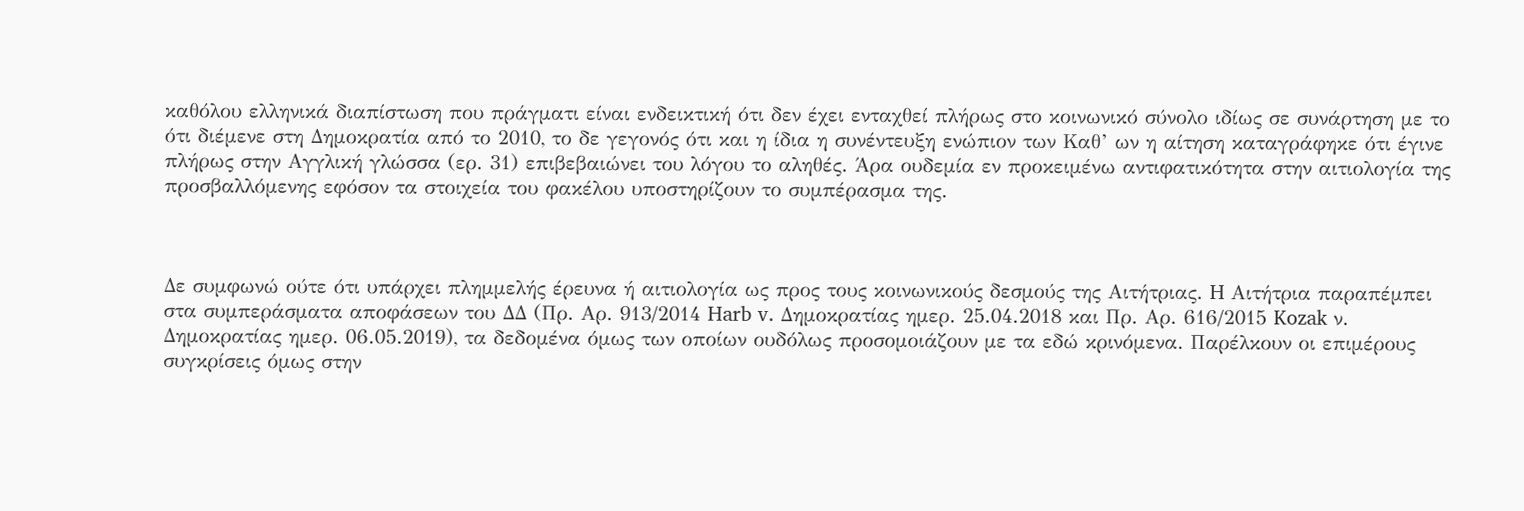καθόλου ελληνικά διαπίστωση που πράγματι είναι ενδεικτική ότι δεν έχει ενταχθεί πλήρως στο κοινωνικό σύνολο ιδίως σε συνάρτηση με το ότι διέμενε στη Δημοκρατία από το 2010, το δε γεγονός ότι και η ίδια η συνέντευξη ενώπιον των Καθ’ ων η αίτηση καταγράφηκε ότι έγινε πλήρως στην Αγγλική γλώσσα (ερ. 31) επιβεβαιώνει του λόγου το αληθές. Άρα ουδεμία εν προκειμένω αντιφατικότητα στην αιτιολογία της προσβαλλόμενης εφόσον τα στοιχεία του φακέλου υποστηρίζουν το συμπέρασμα της.



Δε συμφωνώ ούτε ότι υπάρχει πλημμελής έρευνα ή αιτιολογία ως προς τους κοινωνικούς δεσμούς της Αιτήτριας. H Αιτήτρια παραπέμπει στα συμπεράσματα αποφάσεων του ΔΔ (Πρ. Αρ. 913/2014 Harb v. Δημοκρατίας ημερ. 25.04.2018 και Πρ. Αρ. 616/2015 Kozak ν. Δημοκρατίας ημερ. 06.05.2019), τα δεδομένα όμως των οποίων ουδόλως προσομοιάζουν με τα εδώ κρινόμενα. Παρέλκουν οι επιμέρους συγκρίσεις όμως στην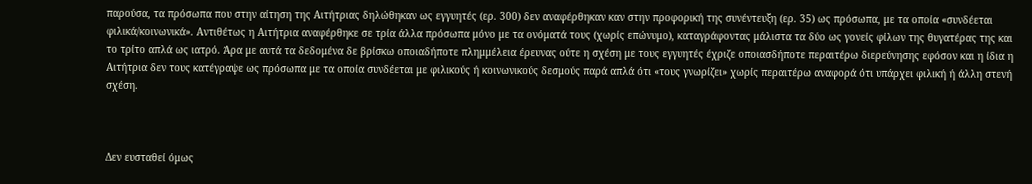παρούσα, τα πρόσωπα που στην αίτηση της Αιτήτριας δηλώθηκαν ως εγγυητές (ερ. 300) δεν αναφέρθηκαν καν στην προφορική της συνέντευξη (ερ. 35) ως πρόσωπα, με τα οποία «συνδέεται φιλικά/κοινωνικά». Αντιθέτως η Αιτήτρια αναφέρθηκε σε τρία άλλα πρόσωπα μόνο με τα ονόματά τους (χωρίς επώνυμο), καταγράφοντας μάλιστα τα δύο ως γονείς φίλων της θυγατέρας της και το τρίτο απλά ως ιατρό. Άρα με αυτά τα δεδομένα δε βρίσκω οποιαδήποτε πλημμέλεια έρευνας ούτε η σχέση με τους εγγυητές έχριζε οποιασδήποτε περαιτέρω διερεύνησης εφόσον και η ίδια η Αιτήτρια δεν τους κατέγραψε ως πρόσωπα με τα οποία συνδέεται με φιλικούς ή κοινωνικούς δεσμούς παρά απλά ότι «τους γνωρίζει» χωρίς περαιτέρω αναφορά ότι υπάρχει φιλική ή άλλη στενή σχέση.



Δεν ευσταθεί όμως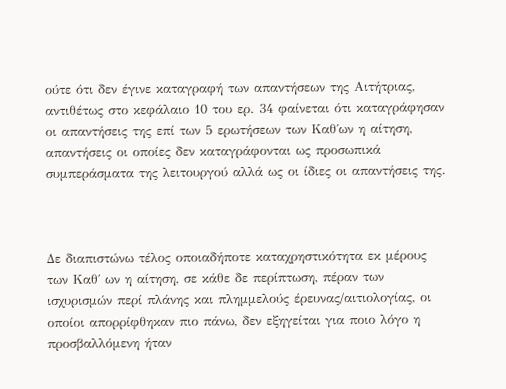ούτε ότι δεν έγινε καταγραφή των απαντήσεων της Αιτήτριας, αντιθέτως στο κεφάλαιο 10 του ερ. 34 φαίνεται ότι καταγράφησαν οι απαντήσεις της επί των 5 ερωτήσεων των Καθ΄ων η αίτηση, απαντήσεις οι οποίες δεν καταγράφονται ως προσωπικά συμπεράσματα της λειτουργού αλλά ως οι ίδιες οι απαντήσεις της.



Δε διαπιστώνω τέλος οποιαδήποτε καταχρηστικότητα εκ μέρους των Καθ΄ ων η αίτηση, σε κάθε δε περίπτωση, πέραν των ισχυρισμών περί πλάνης και πλημμελούς έρευνας/αιτιολογίας, οι οποίοι απορρίφθηκαν πιο πάνω, δεν εξηγείται για ποιο λόγο η προσβαλλόμενη ήταν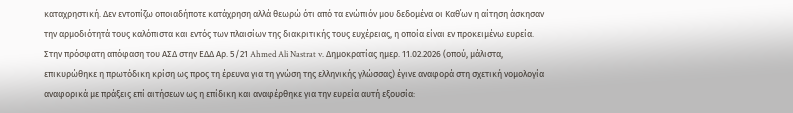καταχρηστική. Δεν εντοπίζω οποιαδήποτε κατάχρηση αλλά θεωρώ ότι από τα ενώπιόν μου δεδομένα οι Καθ΄ων η αίτηση άσκησαν την αρμοδιότητά τους καλόπιστα και εντός των πλαισίων της διακριτικής τους ευχέρειας, η οποία είναι εν προκειμένω ευρεία. Στην πρόσφατη απόφαση του ΑΣΔ στην ΕΔΔ Αρ. 5/21 Ahmed Ali Nastrat v. Δημοκρατίας ημερ. 11.02.2026 (οπού, μάλιστα, επικυρώθηκε η πρωτόδικη κρίση ως προς τη έρευνα για τη γνώση της ελληνικής γλώσσας) έγινε αναφορά στη σχετική νομολογία αναφορικά με πράξεις επί αιτήσεων ως η επίδικη και αναφέρθηκε για την ευρεία αυτή εξουσία: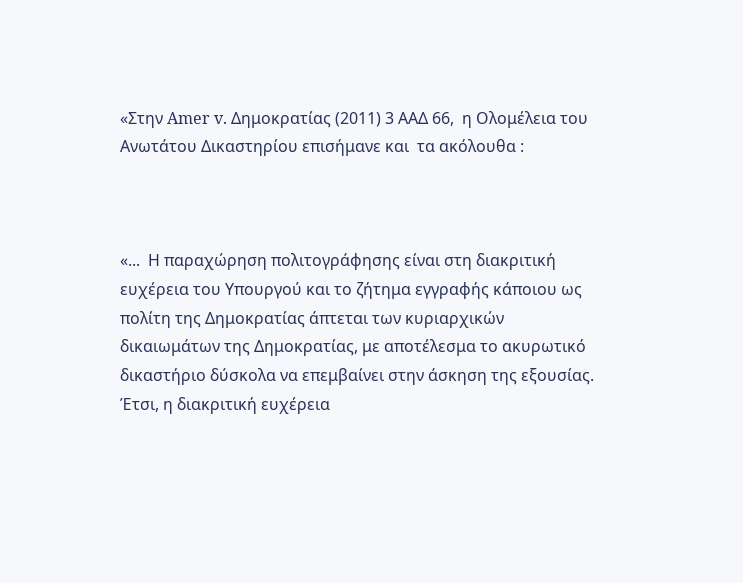«Στην Amer v. Δημοκρατίας (2011) 3 ΑΑΔ 66,  η Ολομέλεια του Ανωτάτου Δικαστηρίου επισήμανε και  τα ακόλουθα :



«...  Η παραχώρηση πολιτογράφησης είναι στη διακριτική ευχέρεια του Υπουργού και το ζήτημα εγγραφής κάποιου ως πολίτη της Δημοκρατίας άπτεται των κυριαρχικών δικαιωμάτων της Δημοκρατίας, με αποτέλεσμα το ακυρωτικό δικαστήριο δύσκολα να επεμβαίνει στην άσκηση της εξουσίας.  Έτσι, η διακριτική ευχέρεια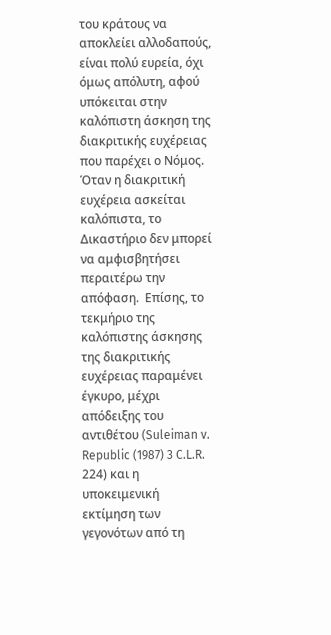του κράτους να αποκλείει αλλοδαπούς, είναι πολύ ευρεία, όχι όμως απόλυτη, αφού υπόκειται στην καλόπιστη άσκηση της διακριτικής ευχέρειας που παρέχει ο Νόμος.  Όταν η διακριτική ευχέρεια ασκείται καλόπιστα, το Δικαστήριο δεν μπορεί να αμφισβητήσει περαιτέρω την απόφαση.  Επίσης, το τεκμήριο της καλόπιστης άσκησης της διακριτικής ευχέρειας παραμένει έγκυρο, μέχρι απόδειξης του αντιθέτου (Suleiman v. Republic (1987) 3 C.L.R. 224) και η υποκειμενική εκτίμηση των γεγονότων από τη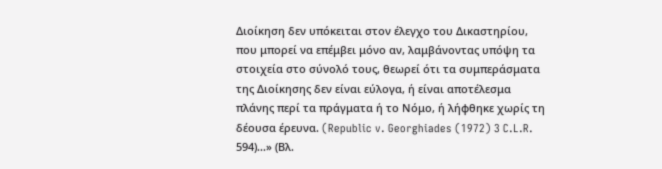Διοίκηση δεν υπόκειται στον έλεγχο του Δικαστηρίου, που μπορεί να επέμβει μόνο αν, λαμβάνοντας υπόψη τα στοιχεία στο σύνολό τους, θεωρεί ότι τα συμπεράσματα της Διοίκησης δεν είναι εύλογα, ή είναι αποτέλεσμα πλάνης περί τα πράγματα ή το Νόμο, ή λήφθηκε χωρίς τη δέουσα έρευνα. (Republic v. Georghiades (1972) 3 C.L.R. 594)...» (Βλ.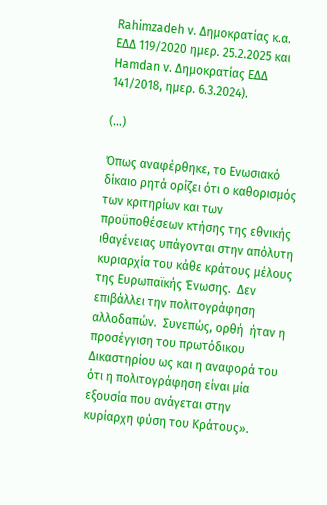Rahimzadeh v. Δημοκρατίας κ.α. ΕΔΔ 119/2020 ημερ. 25.2.2025 και Hamdan v. Δημοκρατίας ΕΔΔ 141/2018, ημερ. 6.3.2024).

(…)

Όπως αναφέρθηκε, το Ενωσιακό δίκαιο ρητά ορίζει ότι ο καθορισμός των κριτηρίων και των προϋποθέσεων κτήσης της εθνικής ιθαγένειας υπάγονται στην απόλυτη κυριαρχία του κάθε κράτους μέλους της Ευρωπαϊκής Ένωσης.  Δεν επιβάλλει την πολιτογράφηση αλλοδαπών.  Συνεπώς, ορθή  ήταν η προσέγγιση του πρωτόδικου Δικαστηρίου ως και η αναφορά του ότι η πολιτογράφηση είναι μία εξουσία που ανάγεται στην κυρίαρχη φύση του Κράτους».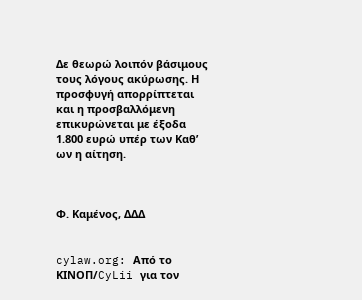Δε θεωρώ λοιπόν βάσιμους τους λόγους ακύρωσης. Η προσφυγή απορρίπτεται και η προσβαλλόμενη επικυρώνεται με έξοδα 1.800 ευρώ υπέρ των Καθ’ ων η αίτηση.



Φ. Καμένος, ΔΔΔ


cylaw.org: Από το ΚΙΝOΠ/CyLii για τον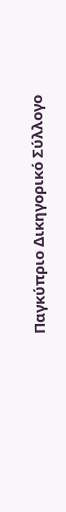Παγκύπριο Δικηγορικό Σύλλογο